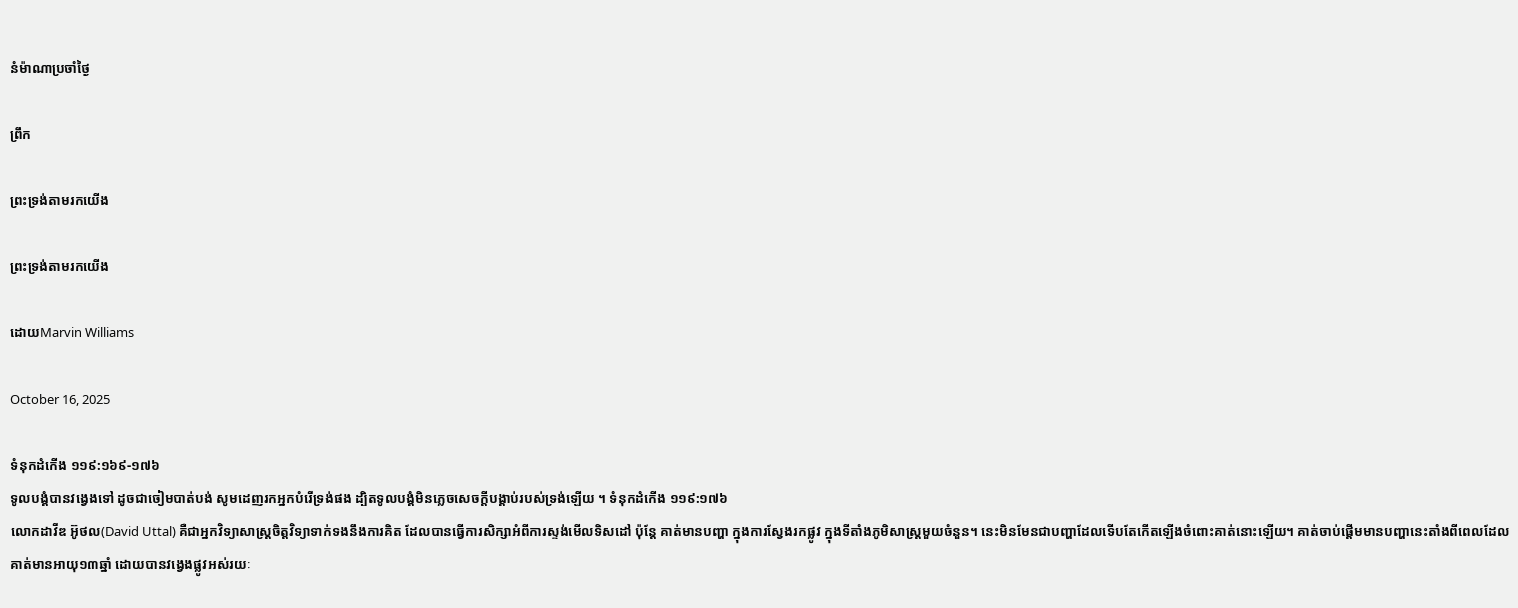នំម៉ាណាប្រចាំថ្ងៃ

ព្រឹក

ព្រះទ្រង់តាមរកយើង

ព្រះទ្រង់តាមរកយើង

ដោយMarvin Williams

October 16, 2025

ទំនុកដំកើង ១១៩:១៦៩-១៧៦
ទូលបង្គំបានវង្វេងទៅ ដូចជាចៀមបាត់បង់ សូមដេញរកអ្នកបំរើទ្រង់ផង ដ្បិតទូលបង្គំមិនភ្លេចសេចក្ដីបង្គាប់របស់ទ្រង់ឡើយ ។ ទំនុកដំកើង ១១៩:១៧៦
លោកដាវីឌ អ៊ូថល(David Uttal) គឺជាអ្នកវិទ្យាសាស្ត្រចិត្តវិទ្យាទាក់ទងនឹងការគិត ដែលបានធ្វើការសិក្សាអំពីការស្ទង់មើលទិសដៅ ប៉ុន្តែ គាត់មានបញ្ហា ក្នុងការស្វែងរកផ្លូវ ក្នុងទីតាំងភូមិសាស្រ្តមួយចំនួន។ នេះមិនមែនជាបញ្ហាដែលទើបតែកើតឡើងចំពោះគាត់នោះឡើយ។ គាត់ចាប់ផ្តើមមានបញ្ហានេះតាំងពីពេលដែលគាត់មានអាយុ១៣ឆ្នាំ ដោយបានវង្វេងផ្លូវអស់រយៈ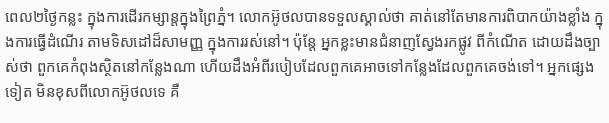ពេល២ថ្ងៃកន្លះ ក្នុងការដើរកម្សាន្តក្នុងព្រៃភ្នំ។ លោកអ៊ូថលបានទទួលស្គាល់ថា គាត់នៅតែមានការពិបាកយ៉ាងខ្លាំង ក្នុងការធ្វើដំណើរ តាមទិសដៅដ៏សាមញ្ញ ក្នុងការរស់នៅ។ ប៉ុន្តែ អ្នកខ្លះមានជំនាញស្វែងរកផ្លូវ ពីកំណើត ដោយដឹងច្បាស់ថា ពួកគេកំពុងស្ថិតនៅកន្លែងណា ហើយដឹងអំពីរបៀបដែលពួកគេអាចទៅកន្លែងដែលពួកគេចង់ទៅ។ អ្នកផ្សេងទៀត មិនខុសពីលោកអ៊ូថលទេ គឺ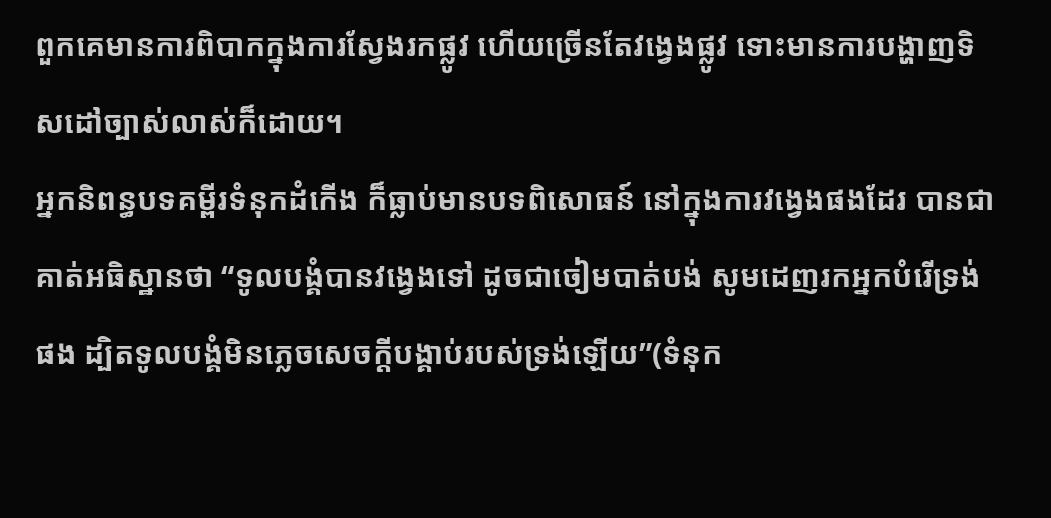ពួកគេមានការពិបាកក្នុងការស្វែងរកផ្លូវ ហើយច្រើនតែវង្វេងផ្លូវ ទោះមានការបង្ហាញទិសដៅច្បាស់លាស់ក៏ដោយ។
អ្នកនិពន្ធបទគម្ពីរទំនុកដំកើង ក៏ធ្លាប់មានបទពិសោធន៍ នៅក្នុងការវង្វេងផងដែរ បានជាគាត់អធិស្ឋានថា “ទូលបង្គំបានវង្វេងទៅ ដូចជាចៀមបាត់បង់ សូមដេញរកអ្នកបំរើទ្រង់ផង ដ្បិតទូលបង្គំមិនភ្លេចសេចក្ដីបង្គាប់របស់ទ្រង់ឡើយ”(ទំនុក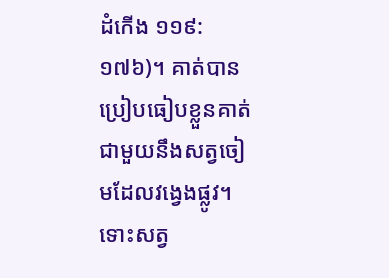ដំកើង ១១៩:១៧៦)។ គាត់បានប្រៀបធៀបខ្លួនគាត់ ជាមួយនឹងសត្វចៀមដែលវង្វេងផ្លូវ។ ទោះសត្វ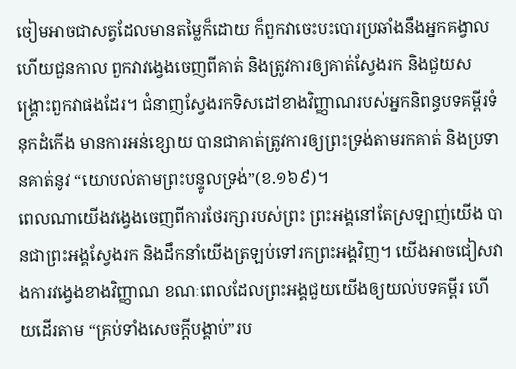ចៀមអាចជាសត្វដែលមានតម្លៃក៏ដោយ ក៏ពួកវាចេះបះបោរប្រឆាំងនឹងអ្នកគង្វាល ហើយជួនកាល ពួកវាវង្វេងចេញពីគាត់ និងត្រូវការឲ្យគាត់ស្វែងរក និងជួយសង្គ្រោះពួកវាផងដែរ។ ជំនាញស្វែងរកទិសដៅខាងវិញ្ញាណរបស់អ្នកនិពន្ធបទគម្ពីរទំនុកដំកើង មានការអន់ខ្សោយ បានជាគាត់ត្រូវការឲ្យព្រះទ្រង់តាមរកគាត់ និងប្រទានគាត់នូវ “យោបល់តាមព្រះបន្ទូលទ្រង់”(ខ.១៦៩)។
ពេលណាយើងវង្វេងចេញពីការថែរក្សារបស់ព្រះ ព្រះអង្គនៅតែស្រឡាញ់យើង បានជាព្រះអង្គស្វែងរក និងដឹកនាំយើងត្រឡប់ទៅរកព្រះអង្គវិញ។ យើងអាចជៀសវាងការវង្វេងខាងវិញ្ញាណ ខណៈពេលដែលព្រះអង្គជួយយើងឲ្យយល់បទគម្ពីរ ហើយដើរតាម “គ្រប់ទាំងសេចក្តីបង្គាប់”រប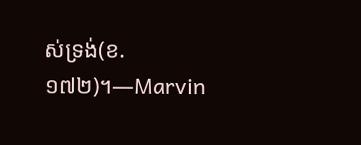ស់ទ្រង់(ខ.១៧២)។—Marvin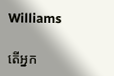Williams

តើអ្នក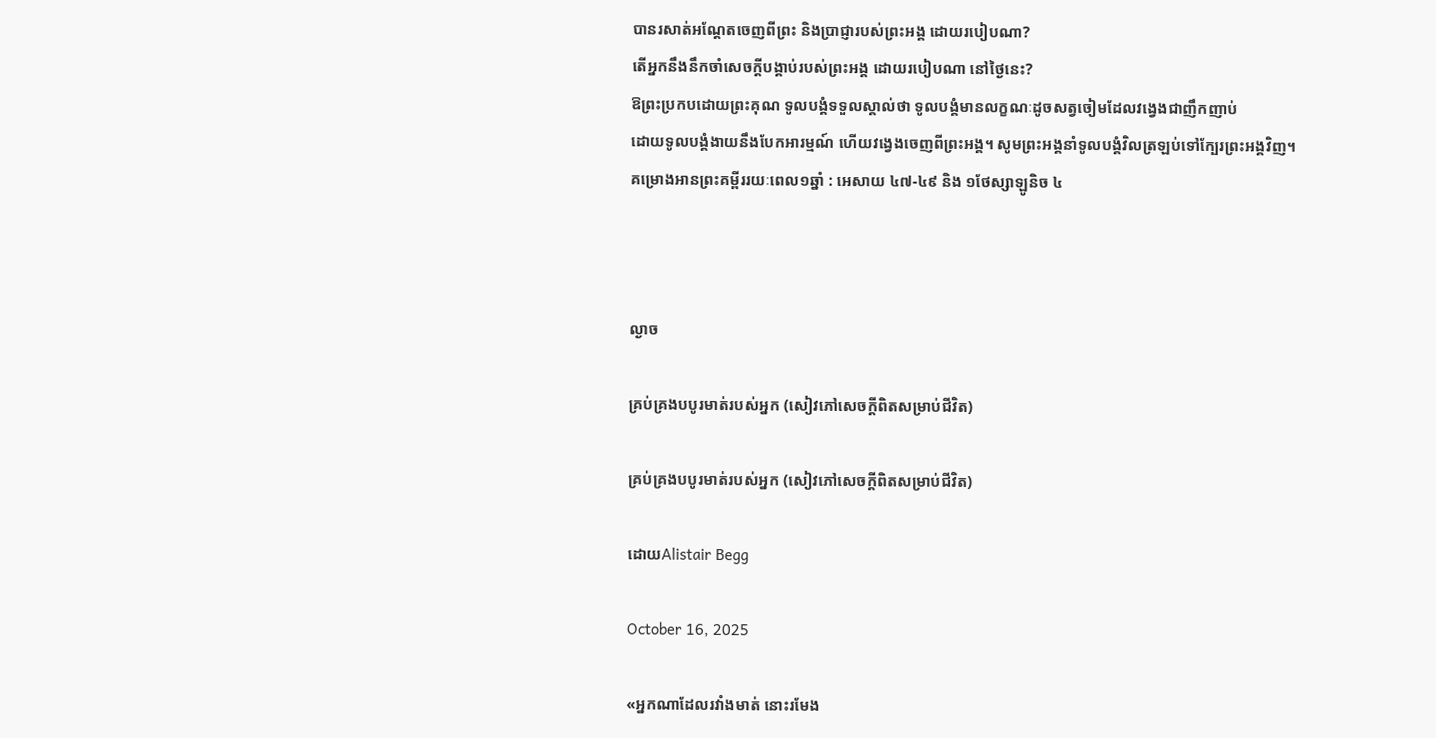បានរសាត់អណ្តែតចេញពីព្រះ និងប្រាជ្ញារបស់ព្រះអង្គ ដោយរបៀបណា?
តើអ្នកនឹងនឹកចាំសេចក្តីបង្គាប់របស់ព្រះអង្គ ដោយរបៀបណា នៅថ្ងៃនេះ?
ឱព្រះប្រកបដោយព្រះគុណ ទូលបង្គំទទួលស្គាល់ថា ទូលបង្គំមានលក្ខណៈដូចសត្វចៀមដែលវង្វេងជាញឹកញាប់
ដោយទូលបង្គំងាយនឹងបែកអារម្មណ៍ ហើយវង្វេងចេញពីព្រះអង្គ។ សូមព្រះអង្គនាំទូលបង្គំវិលត្រឡប់ទៅក្បែរព្រះអង្គវិញ។
គម្រោងអានព្រះគម្ពីររយៈពេល១ឆ្នាំ : អេសាយ ៤៧-៤៩ និង ១ថែស្សាឡូនិច ៤



ល្ងាច

គ្រប់គ្រងបបូរមាត់របស់អ្នក (សៀវភៅសេចក្ដីពិតសម្រាប់ជីវិត)

គ្រប់គ្រងបបូរមាត់របស់អ្នក (សៀវភៅសេចក្ដីពិតសម្រាប់ជីវិត)

ដោយAlistair Begg

October 16, 2025

«អ្នកណាដែលរវាំងមាត់ នោះរមែង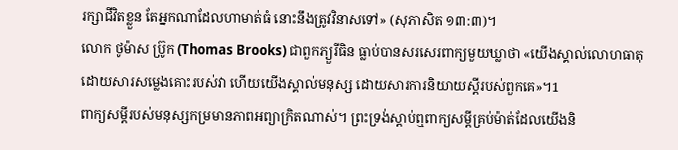រក្សាជីវិតខ្លួន តែអ្នកណាដែលហាមាត់ធំ នោះនឹងត្រូវវិនាសទៅ» (សុភាសិត ១៣:៣)។
លោក ថូម៉ាស ប្រ៊ូក (Thomas Brooks) ជាពួកភ្យួរីធិន ធ្លាប់បានសរសេរពាក្យមួយឃ្លាថា «យើងស្គាល់លោហធាតុ ដោយសារសម្លេងគោះរបស់វា ហើយយើងស្គាល់មនុស្ស ដោយសារការនិយាយស្តីរបស់ពួកគេ»។1
ពាក្យសម្ដីរបស់មនុស្សកម្រមានភាពអព្យាក្រិតណាស់។ ព្រះទ្រង់ស្តាប់ឮពាក្យសម្ដីគ្រប់ម៉ាត់ដែលយើងនិ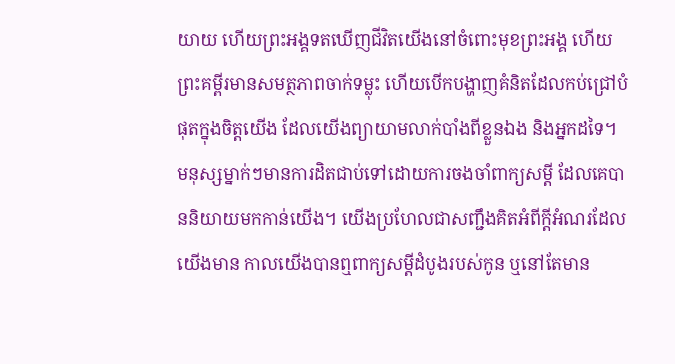យាយ ហើយព្រះអង្គទតឃើញជីវិតយើងនៅចំពោះមុខព្រះអង្គ ហើយព្រះគម្ពីរមានសមត្ថភាពចាក់ទម្លុះ ហើយបើកបង្ហាញគំនិតដែលកប់ជ្រៅបំផុតក្នុងចិត្តយើង ដែលយើងព្យាយាមលាក់បាំងពីខ្លួនឯង និងអ្នកដទៃ។
មនុស្សម្នាក់ៗមានការដិតជាប់ទៅដោយការចងចាំពាក្យសម្ដី ដែលគេបាននិយាយមកកាន់យើង។ យើងប្រហែលជាសញ្ជឹងគិតអំពីក្តីអំណរដែលយើងមាន កាលយើងបានឮពាក្យសម្ដីដំបូងរបស់កូន ឬនៅតែមាន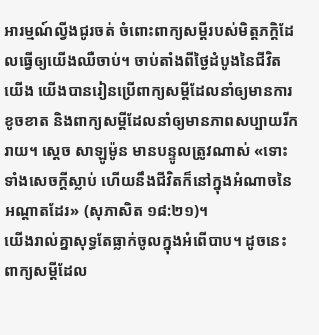អារម្មណ៍ល្វីងជូរចត់ ចំពោះពាក្យសម្ដីរបស់មិត្តភក្តិដែលធ្វើឲ្យយើងឈឺចាប់។ ចាប់តាំងពីថ្ងៃដំបូងនៃជីវិតយើង យើងបានរៀនប្រើពាក្យសម្ដីដែលនាំឲ្យមានការខូចខាត និងពាក្យសម្ដីដែលនាំឲ្យមានភាពសប្បាយរីករាយ។ ស្ដេច សាឡូម៉ូន មានបន្ទូលត្រូវណាស់ «ទោះទាំងសេចក្ដីស្លាប់ ហើយនឹងជីវិតក៏នៅក្នុងអំណាចនៃអណ្ដាតដែរ» (សុភាសិត ១៨:២១)។
យើងរាល់គ្នាសុទ្ធតែធ្លាក់ចូលក្នុងអំពើបាប។ ដូចនេះ ពាក្យសម្ដីដែល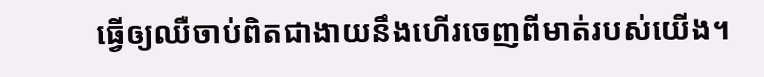ធ្វើឲ្យឈឺចាប់ពិតជាងាយនឹងហើរចេញពីមាត់របស់យើង។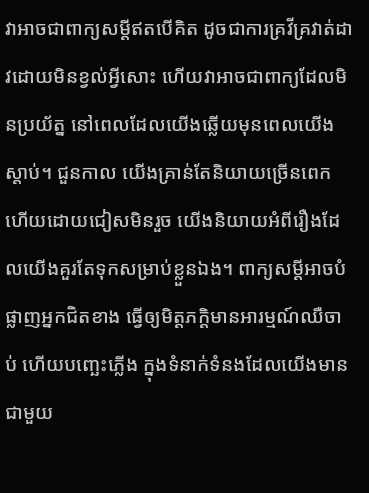វាអាចជាពាក្យសម្ដីឥតបើគិត ដូចជាការគ្រវីគ្រវាត់ដាវដោយមិនខ្វល់អ្វីសោះ ហើយវាអាចជាពាក្យដែលមិនប្រយ័ត្ន នៅពេលដែលយើងឆ្លើយមុនពេលយើងស្តាប់។ ជួនកាល យើងគ្រាន់តែនិយាយច្រើនពេក ហើយដោយជៀសមិនរួច យើងនិយាយអំពីរឿងដែលយើងគួរតែទុកសម្រាប់ខ្លួនឯង។ ពាក្យសម្ដីអាចបំផ្លាញអ្នកជិតខាង ធ្វើឲ្យមិត្តភក្តិមានអារម្មណ៍ឈឺចាប់ ហើយបញ្ឆេះភ្លើង ក្នុងទំនាក់ទំនងដែលយើងមានជាមួយ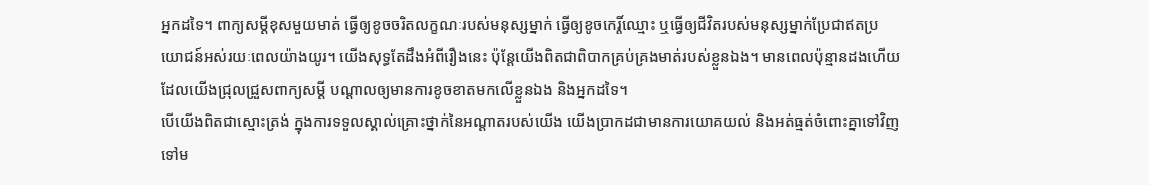អ្នកដទៃ។ ពាក្យសម្ដីខុសមួយមាត់ ធ្វើឲ្យខូចចរិតលក្ខណៈរបស់មនុស្សម្នាក់ ធ្វើឲ្យខូចកេរ្តិ៍ឈ្មោះ ឬធ្វើឲ្យជីវិតរបស់មនុស្សម្នាក់ប្រែជាឥតប្រយោជន៍អស់រយៈពេលយ៉ាងយូរ។ យើងសុទ្ធតែដឹងអំពីរឿងនេះ ប៉ុន្តែយើងពិតជាពិបាកគ្រប់គ្រងមាត់របស់ខ្លួនឯង។ មានពេលប៉ុន្មានដងហើយ ដែលយើងជ្រុលជ្រួសពាក្យសម្ដី បណ្ដាលឲ្យមានការខូចខាតមកលើខ្លួនឯង និងអ្នកដទៃ។
បើយើងពិតជាស្មោះត្រង់ ក្នុងការទទួលស្គាល់គ្រោះថ្នាក់នៃអណ្តាតរបស់យើង យើងប្រាកដជាមានការយោគយល់ និងអត់ធ្មត់ចំពោះគ្នាទៅវិញទៅម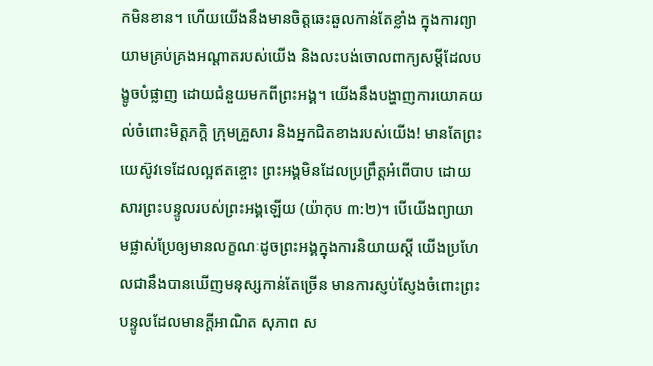កមិនខាន។ ហើយយើងនឹងមានចិត្តឆេះឆួលកាន់តែខ្លាំង ក្នុងការព្យាយាមគ្រប់គ្រងអណ្តាតរបស់យើង និងលះបង់ចោលពាក្យសម្ដីដែលបង្ខូចបំផ្លាញ ដោយជំនួយមកពីព្រះអង្គ។ យើងនឹងបង្ហាញការយោគយល់ចំពោះមិត្តភក្តិ ក្រុមគ្រួសារ និងអ្នកជិតខាងរបស់យើង! មានតែព្រះយេស៊ូវទេដែលល្អឥតខ្ចោះ ព្រះអង្គមិនដែលប្រព្រឹត្តអំពើបាប ដោយសារព្រះបន្ទូលរបស់ព្រះអង្គឡើយ (យ៉ាកុប ៣:២)។ បើយើងព្យាយាមផ្លាស់ប្រែឲ្យមានលក្ខណៈដូចព្រះអង្គក្នុងការនិយាយស្ដី យើងប្រហែលជានឹងបានឃើញមនុស្សកាន់តែច្រើន មានការស្ញប់ស្ញែងចំពោះព្រះបន្ទូលដែលមានក្តីអាណិត សុភាព ស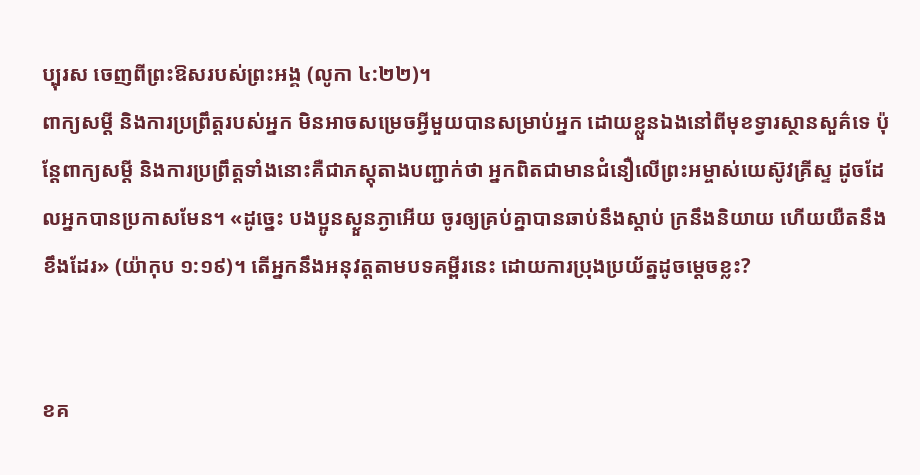ប្បុរស ចេញពីព្រះឱសរបស់ព្រះអង្គ (លូកា ៤:២២)។
ពាក្យសម្ដី និងការប្រព្រឹត្តរបស់អ្នក មិនអាចសម្រេចអ្វីមួយបានសម្រាប់អ្នក ដោយខ្លួនឯងនៅពីមុខទ្វារស្ថានសួគ៌ទេ ប៉ុន្តែពាក្យសម្ដី និងការប្រព្រឹត្តទាំងនោះគឺជាភស្តុតាងបញ្ជាក់ថា អ្នកពិតជាមានជំនឿលើព្រះអម្ចាស់យេស៊ូវគ្រីស្ទ ដូចដែលអ្នកបានប្រកាសមែន។ «ដូច្នេះ បងប្អូនស្ងួនភ្ងាអើយ ចូរឲ្យគ្រប់គ្នាបានឆាប់នឹងស្ដាប់ ក្រនឹងនិយាយ ហើយយឺតនឹងខឹងដែរ» (យ៉ាកុប ១:១៩)។ តើអ្នកនឹងអនុវត្តតាមបទគម្ពីរនេះ ដោយការប្រុងប្រយ័ត្នដូចម្ដេចខ្លះ?


ខគ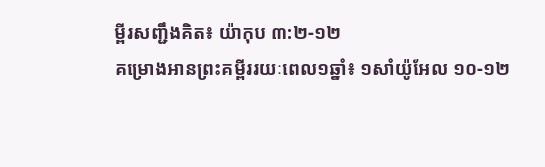ម្ពីរសញ្ជឹងគិត៖ យ៉ាកុប ៣:២-១២
គម្រោងអានព្រះគម្ពីររយៈពេល១ឆ្នាំ៖ ១សាំយ៉ូអែល ១០-១២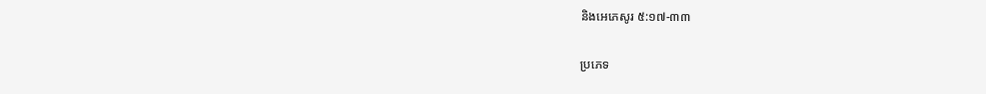និងអេភេសូរ ៥:១៧-៣៣

ប្រភេទ